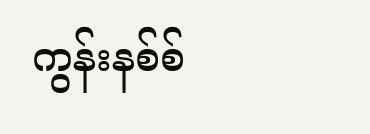ကွန်းနစ်စ်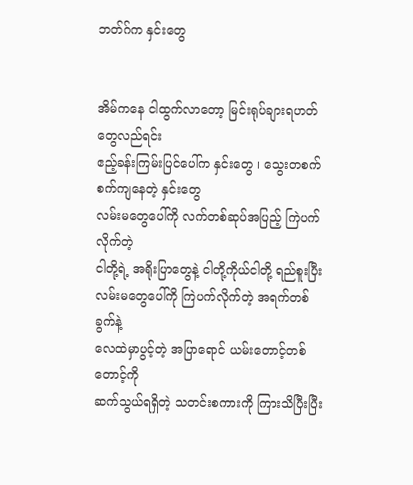ဘတ်ဂ်က နှင်းတွေ


အိမ်ကနေ ငါထွက်လာတော့ မြင်းရုပ်ချားရဟတ်တွေလည်ရင်း
ဧည့်ခန်းကြမ်းပြင်ပေါ်က နှင်းတွေ ၊ သွေးတစက်စက်ကျနေတဲ့ နှင်းတွေ
လမ်းမတွေပေါ်ကို လက်တစ်ဆုပ်အပြည့် ကြဲပက်လိုက်တဲ့
ငါတို့ရဲ့ အရိုးပြာတွေနဲ့ ငါတို့ကိုယ်ငါတို့ ရည်စူးပြီး
လမ်းမတွေပေါ်ကို ကြဲပက်လိုက်တဲ့ အရက်တစ်ခွက်နဲ့
လေထဲမှာပွင့်တဲ့ အပြာရောင် ယမ်းတောင့်တစ်တောင့်ကို
ဆက်သွယ်ရရှိတဲ့ သတင်းစကားကို ကြားသိပြီးပြီး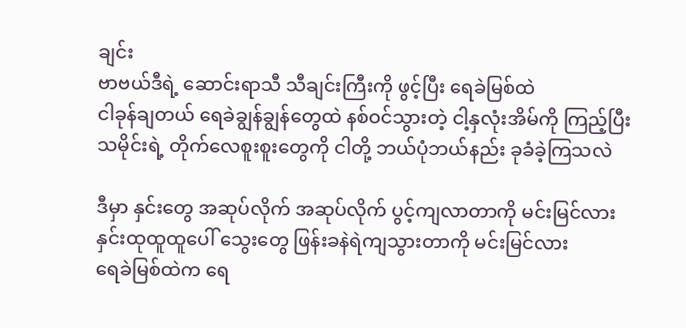ချင်း
ဗာဗယ်ဒီရဲ့ ဆောင်းရာသီ သီချင်းကြီးကို ဖွင့်ပြီး ရေခဲမြစ်ထဲ
ငါခုန်ချတယ် ရေခဲချွန်ချွန်တွေထဲ နစ်ဝင်သွားတဲ့ ငါ့နှလုံးအိမ်ကို ကြည့်ပြီး
သမိုင်းရဲ့ တိုက်လေစူးစူးတွေကို ငါတို့ ဘယ်ပုံဘယ်နည်း ခုခံခဲ့ကြသလဲ

ဒီမှာ နှင်းတွေ အဆုပ်လိုက် အဆုပ်လိုက် ပွင့်ကျလာတာကို မင်းမြင်လား
နှင်းထုထူထူပေါ် သွေးတွေ ဖြန်းခနဲရဲကျသွားတာကို မင်းမြင်လား
ရေခဲမြစ်ထဲက ရေ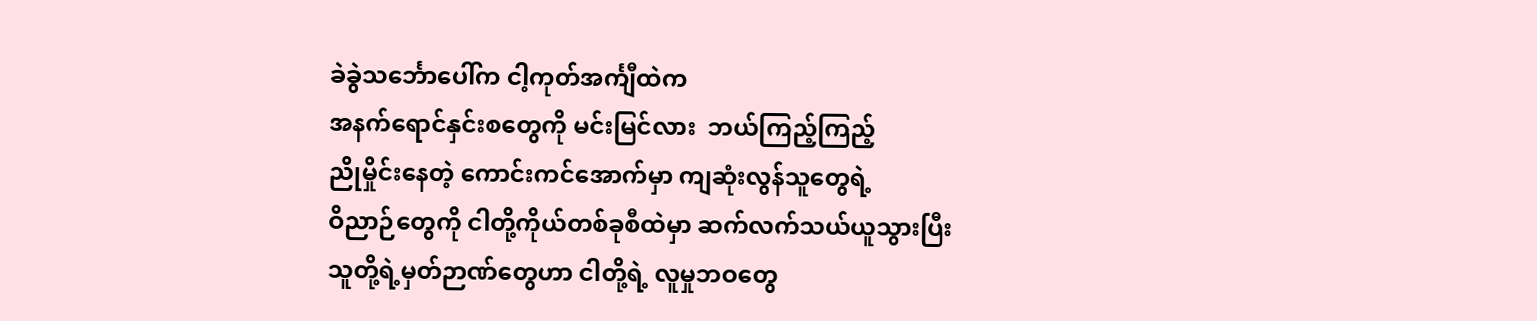ခဲခွဲသင်္ဘောပေါ်က ငါ့ကုတ်အင်္ကျီထဲက
အနက်ရောင်နှင်းစတွေကို မင်းမြင်လား  ဘယ်ကြည့်ကြည့်
ညိုမှိုင်းနေတဲ့ ကောင်းကင်အောက်မှာ ကျဆုံးလွန်သူတွေရဲ့
ဝိညာဉ်တွေကို ငါတို့ကိုယ်တစ်ခုစီထဲမှာ ဆက်လက်သယ်ယူသွားပြီး
သူတို့ရဲ့မှတ်ဉာဏ်တွေဟာ ငါတို့ရဲ့ လူမှုဘဝတွေ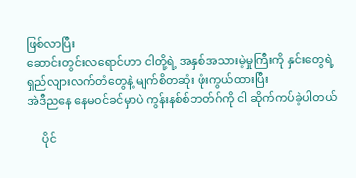ဖြစ်လာပြီး
ဆောင်းတွင်းလရောင်ဟာ ငါတို့ရဲ့ အနှစ်အသားမဲ့မှုကြီးကို နှင်းတွေရဲ့
ရှည်လျားလက်တံတွေနဲ့ မျက်စိတဆုံး ဖုံးကွယ်ထားပြီး
အဲဒီညနေ နေမဝင်ခင်မှာပဲ ကွန်းနစ်စ်ဘတ်ဂ်ကို ငါ ဆိုက်ကပ်ခဲ့ပါတယ်

     ပိုင်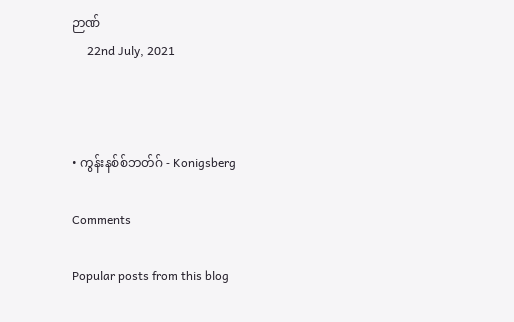ဉာဏ်
     22nd July, 2021



• ကွန်းနစ်စ်ဘတ်ဂ် - Konigsberg

Comments

Popular posts from this blog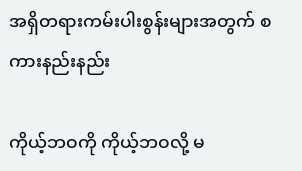အရှိတရားကမ်းပါးစွန်းများအတွက် စကားနည်းနည်း

ကိုယ့်ဘဝကို ကိုယ့်ဘဝလို့ မ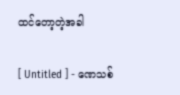ထင်တော့တဲ့အခါ

[ Untitled ] - ဏေသစ်